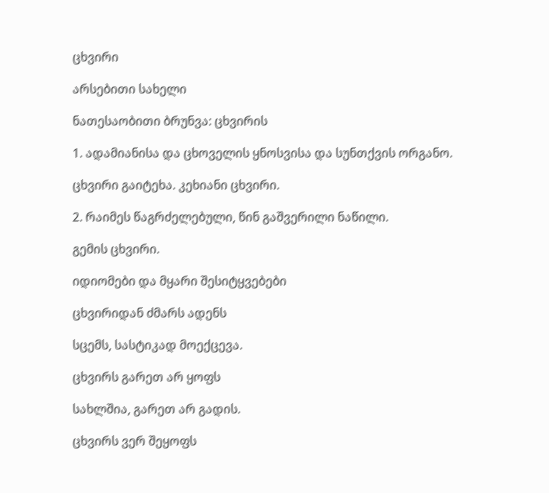ცხვირი

არსებითი სახელი

ნათესაობითი ბრუნვა: ცხვირის

1. ადამიანისა და ცხოველის ყნოსვისა და სუნთქვის ორგანო.

ცხვირი გაიტეხა. კეხიანი ცხვირი.

2. რაიმეს წაგრძელებული, წინ გაშვერილი ნაწილი.

გემის ცხვირი.

იდიომები და მყარი შესიტყვებები

ცხვირიდან ძმარს ადენს

სცემს, სასტიკად მოექცევა.

ცხვირს გარეთ არ ყოფს

სახლშია, გარეთ არ გადის.

ცხვირს ვერ შეყოფს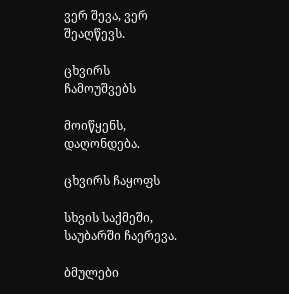ვერ შევა, ვერ შეაღწევს.

ცხვირს ჩამოუშვებს

მოიწყენს, დაღონდება.

ცხვირს ჩაყოფს

სხვის საქმეში, საუბარში ჩაერევა.

ბმულები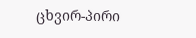ცხვირ-პირი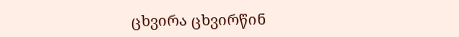ცხვირა ცხვირწინ